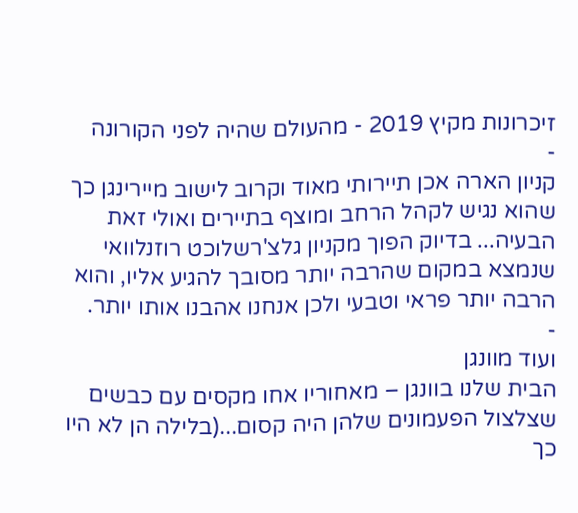זיכרונות מקיץ 2019 - מהעולם שהיה לפני הקורונה
-
קניון הארה אכן תיירותי מאוד וקרוב לישוב מיירינגן כך שהוא נגיש לקהל הרחב ומוצף בתיירים ואולי זאת הבעיה... בדיוק הפוך מקניון גלצ'רשלוכט רוזנלוואי שנמצא במקום שהרבה יותר מסובך להגיע אליו, והוא הרבה יותר פראי וטבעי ולכן אנחנו אהבנו אותו יותר.
-
ועוד מוונגן
הבית שלנו בוונגן – מאחוריו אחו מקסים עם כבשים שצלצול הפעמונים שלהן היה קסום...(בלילה הן לא היו כך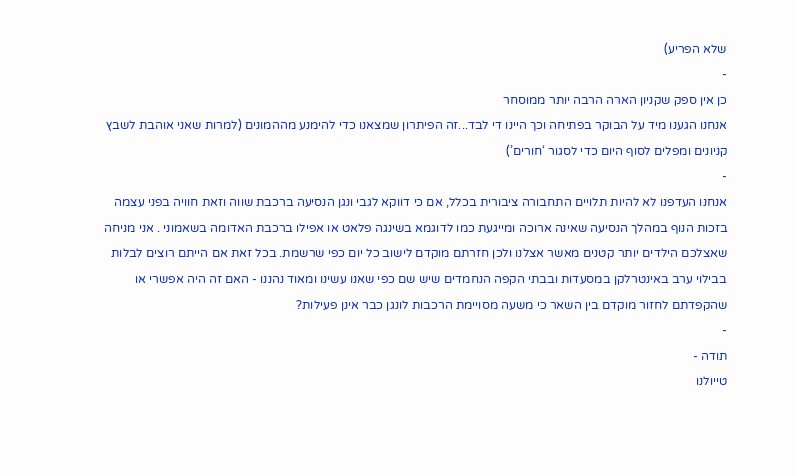שלא הפריע)
-
כן אין ספק שקניון הארה הרבה יותר ממוסחר
אנחנו הגענו מיד על הבוקר בפתיחה וכך היינו די לבד...זה הפיתרון שמצאנו כדי להימנע מההמונים (למרות שאני אוהבת לשבץ קניונים ומפלים לסוף היום כדי לסגור ‘חורים’)
-
אנחנו העדפנו לא להיות תלויים התחבורה ציבורית בכלל, אם כי דווקא לגבי ונגן הנסיעה ברכבת שווה וזאת חוויה בפני עצמה בזכות הנוף במהלך הנסיעה שאינה ארוכה ומייגעת כמו לדוגמא בשינגה פלאט או אפילו ברכבת האדומה בשאמוני . אני מניחה שאצלכם הילדים יותר קטנים מאשר אצלנו ולכן חזרתם מוקדם לישוב כל יום כפי שרשמת. בכל זאת אם הייתם רוצים לבלות בבילוי ערב באינטרלקן במסעדות ובבתי הקפה הנחמדים שיש שם כפי שאנו עשינו ומאוד נהננו - האם זה היה אפשרי או שהקפדתם לחזור מוקדם בין השאר כי משעה מסויימת הרכבות לונגן כבר אינן פעילות?
-
תודה -
טייולנו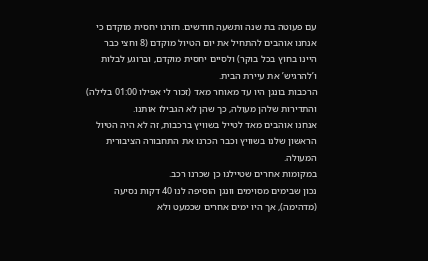עם פעוטה בת שנה ותשעה חודשים. חזרנו יחסית מוקדם כי אנחנו אוהבים להתחיל את יום הטיול מוקדם (8 וחצי כבר היינו בחוץ בכל בוקר) ולסיים יחסית מוקדם, וברוגע לבלות ו’להרגיש’ את עיירת הבית.
הרכבות בונגן היו עד מאוחר מאד (זכור לי אפילו 01:00 בלילה) והתדירות שלהן מעולה, כך שהן לא הגבילו אותנו.
אנחנו אוהבים מאד לטייל בשוויץ ברכבות, זה לא היה הטיול הראשון שלנו בשוויץ וכבר הכרנו את התחבורה הציבורית המעולה.
במקומות אחרים שטיילנו כן שכרנו רכב.
נכון שבימים מסוימים וונגן הוסיפה לנו 40 דקות נסיעה (מדהימה), אך היו ימים אחרים שכמעט ולא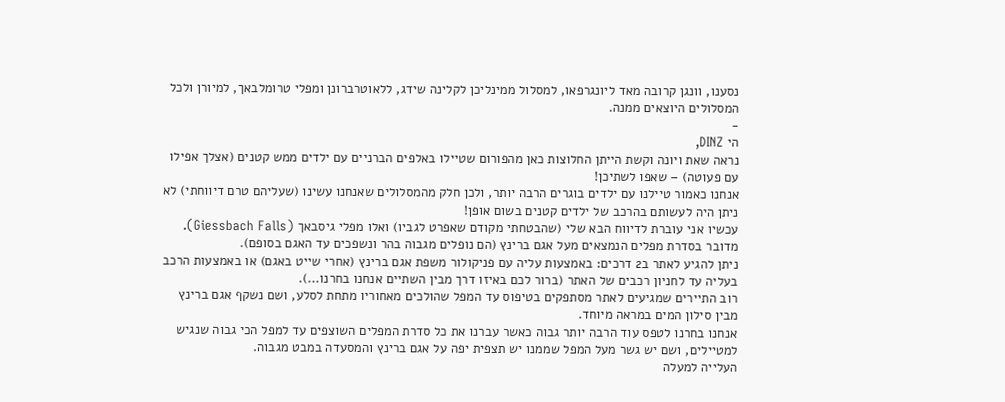נסענו, וונגן קרובה מאד ליונגרפאו, למסלול ממינליכן לקלינה שידג, ללאוטרברונן ומפלי טרומלבאך, למיורן ולכל המסלולים היוצאים ממנה.
-
הי DINZ,
נראה שאת ויונה וקשת הייתן החלוצות כאן מהפורום שטיילו באלפים הברניים עם ילדים ממש קטנים (אצלך אפילו עם פעוטה) – שאפו לשתיכן!
אנחנו כאמור טיילנו עם ילדים בוגרים הרבה יותר, ולכן חלק מהמסלולים שאנחנו עשינו (שעליהם טרם דיווחתי) לא ניתן היה לעשותם בהרכב של ילדים קטנים בשום אופן!
עכשיו אני עוברת לדיווח הבא שלי (שהבטחתי מקודם שאפרט לגביו) ואלו מפלי גיסבאך (Giessbach Falls).
מדובר בסדרת מפלים הנמצאים מעל אגם ברינץ (הם נופלים מגבוה בהר ונשפכים עד האגם בסופם).
ניתן להגיע לאתר ב2 דרכים: באמצעות עליה עם פניקולור משפת אגם ברינץ (אחרי שייט באגם) או באמצעות הרכב בעליה עד לחניון רכבים של האתר (ברור לכם באיזו דרך מבין השתיים אנחנו בחרנו...).
רוב התיירים שמגיעים לאתר מסתפקים בטיפוס עד המפל שהולכים מאחוריו מתחת לסלע, ושם נשקף אגם ברינץ מבין סילון המים במראה מיוחד.
אנחנו בחרנו לטפס עוד הרבה יותר גבוה כאשר עברנו את כל סדרת המפלים השוצפים עד למפל הכי גבוה שנגיש למטיילים, ושם יש גשר מעל המפל שממנו יש תצפית יפה על אגם ברינץ והמסעדה במבט מגבוה.
העלייה למעלה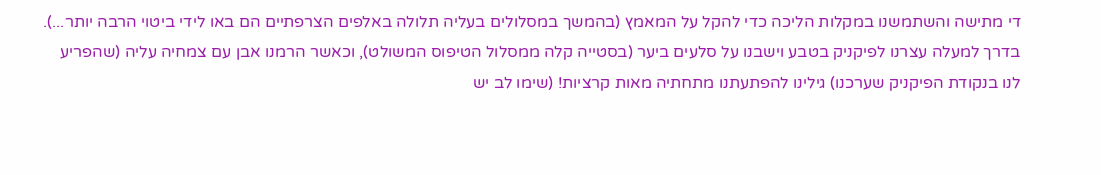די מתישה והשתמשנו במקלות הליכה כדי להקל על המאמץ (בהמשך במסלולים בעליה תלולה באלפים הצרפתיים הם באו לידי ביטוי הרבה יותר...).
בדרך למעלה עצרנו לפיקניק בטבע וישבנו על סלעים ביער (בסטייה קלה ממסלול הטיפוס המשולט), וכאשר הרמנו אבן עם צמחיה עליה (שהפריע לנו בנקודת הפיקניק שערכנו) גילינו להפתעתנו מתחתיה מאות קרציות! (שימו לב יש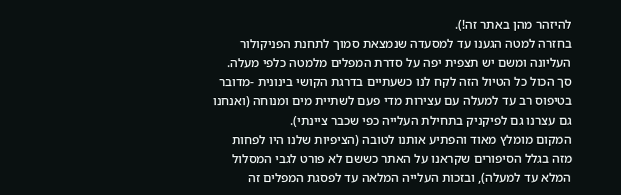להיזהר מהן באתר זה!).
בחזרה למטה הגענו עד למסעדה שנמצאת סמוך לתחנת הפניקולור העליונה ומשם יש תצפית יפה על סדרת המפלים מלמטה כלפי מעלה.
סך הכול כל הטיול הזה לקח לנו כשעתיים בדרגת הקושי בינונית -מדובר בטיפוס רב עד למעלה עם עצירות מדי פעם לשתיית מים ומנוחה (ואנחנו גם עצרנו גם לפיקניק בתחילת העלייה כפי שכבר ציינתי).
המקום מומלץ מאוד והפתיע אותנו לטובה (הציפיות שלנו היו לפחות מזה בגלל הסיפורים שקראנו על האתר כששם לא פורט לגבי המסלול המלא עד למעלה), ובזכות העלייה המלאה עד לפסגת המפלים זה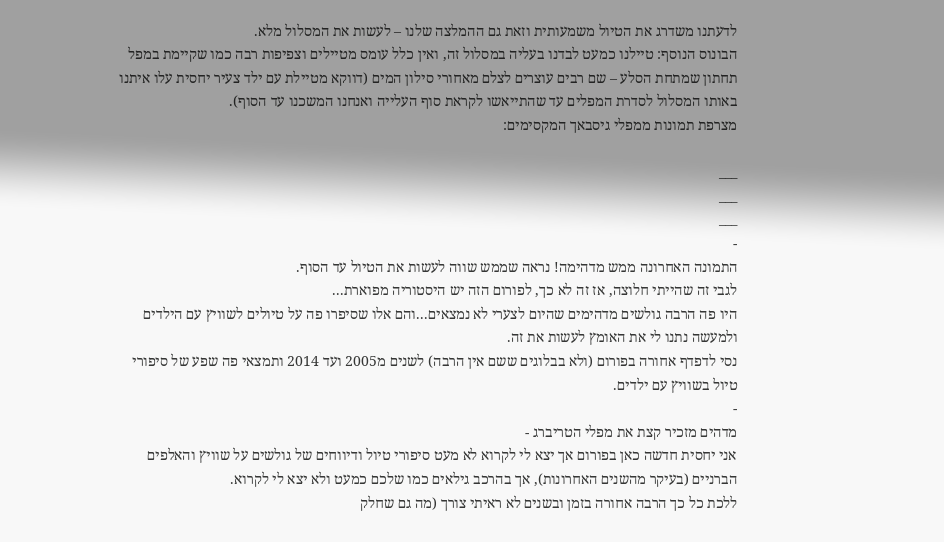לדעתנו משדרג את הטיול משמעותית וזאת גם ההמלצה שלנו – לעשות את המסלול מלא.
הבונוס הנוסף: טיילנו כמעט לבדנו בעליה במסלול זה, ואין כלל עומס מטיילים וצפיפות רבה כמו שקיימת במפל תחתון שמתחת הסלע – שם רבים עוצרים לצלם מאחורי סילון המים (דווקא מטיילת עם ילד צעיר יחסית עלו איתנו באותו המסלול לסדרת המפלים עד שהתייאשו לקראת סוף העלייה ואנחנו המשכנו עד הסוף).
מצרפת תמונות ממפלי גיסבאך המקסימים:

___
___
___
-
התמונה האחרונה ממש מדהימה! נראה שממש שווה לעשות את הטיול עד הסוף.
לגבי זה שהייתי חלוצה, אז זה לא כך, לפורום הזה יש היסטוריה מפוארת...
היו פה הרבה גולשים מדהימים שהיום לצערי לא נמצאים...והם אלו שסיפרו פה על טיולים לשוויץ עם הילדים ולמעשה נתנו לי את האומץ לעשות את זה.
נסי לדפדף אחורה בפורום (ולא בבלוגים ששם אין הרבה) לשנים מ2005 ועד 2014 ותמצאי פה שפע של סיפורי טיול בשוויץ עם ילדים.
-
מדהים מזכיר קצת את מפלי הטריברג -
אני יחסית חדשה כאן בפורום אך יצא לי לקרוא לא מעט סיפורי טיול ודיווחים של גולשים על שוויץ והאלפים הברניים (בעיקר מהשנים האחרונות), אך בהרכב גילאים כמו שלכם כמעט ולא יצא לי לקרוא.
ללכת כל כך הרבה אחורה בזמן ובשנים לא ראיתי צורך (מה גם שחלק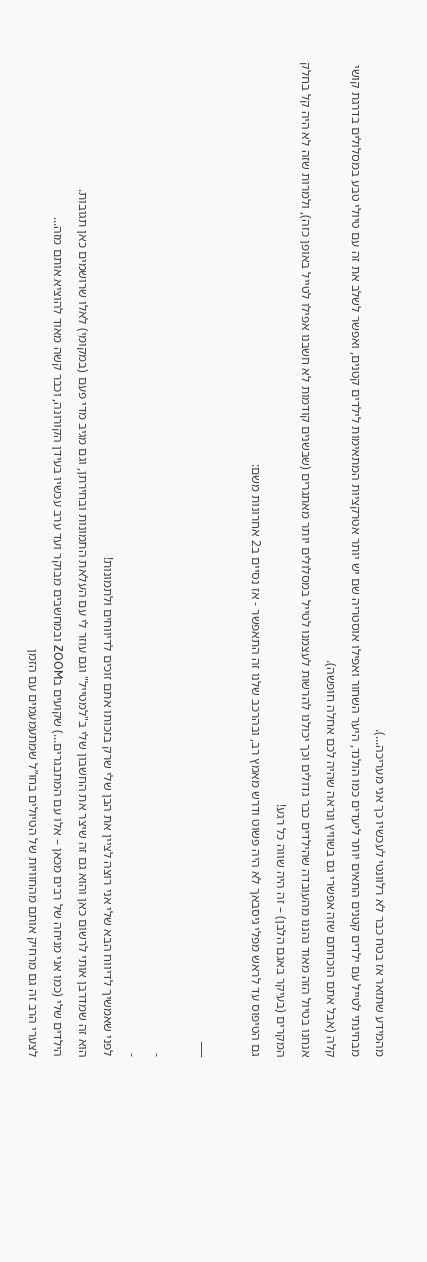מהמידע שתואר אז בטח כבר לא רלוונטי לעכשיו כך אני מעריכה...).
מבחינתי לטייל עם ילדים קטנים התאים יותר ליעדים כמו הולנד, היער השחור ואפילו אוסטריה שם יש יותר אטרקציות המתאימות לילדים קטנים, ואפשר לשלב את זה עם טיולי טבע במסלולים בדרגת קושי קלה (אבל אתם הוכחתם שזה אפשרי גם בשוויץ ונראה שהיה לכם אחלה חופשה).
אנחנו בטיול הזה מאוד נהננו מהעובדה שהילדים כבר גדולים וכך יכולנו להרשות לעצמנו לטייל במסלולים יותר מאתגרים (שבשנים קודמות לא חשבנו אפילו לטייל באופן כזה), ולמרות שזה לא היה קל בחלק המקרים (בעיקר באגם הלבן) – זה היה שווה כל רגע!
גם הטיפוס עד לראש מפלי גיסבאך לא היה פשוט ודרש מאמץ רב, ובהרכב שלנו זה התאפשר - אז נסיים ב2 אחרונות משם:

___

-
-
לפני שאמשיך לדיווח הבא שלי אני רוצה לציין את הבן שלי שרק בזכותו אתם זוכים לדיווחים ולתמונות!
הוא זה שמדרבן אותי לרשום כאן והוא גם זה שיצר את החשבון שלי ב"למטייל" וגם עוזר לי עם העלאת התמונות ובחירתן, וגם מגיב מדי פעם (במקומי) לאלו שרושמים כאן תגובות.
הילדים שלי (כמו אני מניחה של רבים מכאן – אלו עם המתבגרים...) שקועים בZOOM ובמחשבים מבוקר ועד ערב עכשיו בעידן הקורונה, וכבר קשה מאוד להוציא אותם מזה...
לצערי הרב זה גם מרחיק אותם מהחוויות של הטיולים בחו”ל שמתעמעמים עם הזמן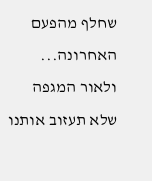שחלף מהפעם האחרונה... ולאור המגפה שלא תעזוב אותנו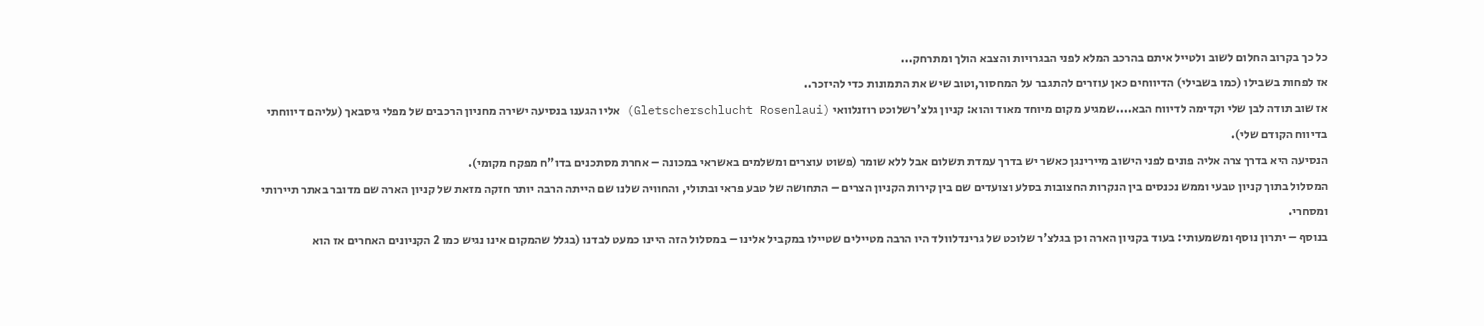כל כך בקרוב החלום לשוב ולטייל איתם בהרכב המלא לפני הבגרויות והצבא הולך ומתרחק...
אז לפחות בשבילו (כמו בשבילי) הדיווחים כאן עוזרים להתגבר על המחסור,וטוב שיש את התמונות כדי להיזכר..
אז שוב תודה לבן שלי וקדימה לדיווח הבא....שמגיע מקום מיוחד מאוד והוא: קניון גלצ'רשלוכט רוזנלוואי (Gletscherschlucht Rosenlaui) אליו הגענו בנסיעה ישירה מחניון הרכבים של מפלי גיסבאך (עליהם דיווחתי בדיווח הקודם שלי).
הנסיעה היא בדרך צרה אליה פונים לפני הישוב מיירינגן כאשר יש בדרך עמדת תשלום אבל ללא שומר (פשוט עוצרים ומשלמים באשראי במכונה – אחרת מסתכנים בדו"ח מפקח מקומי).
המסלול בתוך קניון טבעי וממש נכנסים בין הנקרות החצובות בסלע וצועדים שם בין קירות הקניון הצרים – התחושה של טבע פראי ובתולי, והחוויה שלנו שם הייתה הרבה יותר חזקה מזאת של קניון הארה שם מדובר באתר תיירותי ומסחרי.
בנוסף – יתרון נוסף ומשמעותי: בעוד בקניון הארה וכן בגלצ'ר שלוכט של גרינדלוולד היו הרבה מטיילים שטיילו במקביל אלינו – במסלול הזה היינו כמעט לבדנו (בגלל שהמקום אינו נגיש כמו 2 הקניונים האחרים אז הוא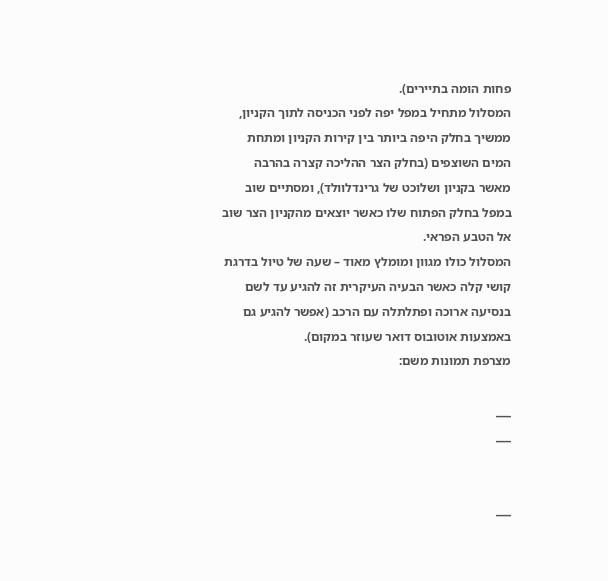פחות הומה בתיירים).
המסלול מתחיל במפל יפה לפני הכניסה לתוך הקניון, ממשיך בחלק היפה ביותר בין קירות הקניון ומתחת המים השוצפים (בחלק הצר ההליכה קצרה בהרבה מאשר בקניון ושלוכט של גרינדלוולד), ומסתיים שוב במפל בחלק הפתוח שלו כאשר יוצאים מהקניון הצר שוב אל הטבע הפראי.
המסלול כולו מגוון ומומלץ מאוד – שעה של טיול בדרגת קושי קלה כאשר הבעיה העיקרית זה להגיע עד לשם בנסיעה ארוכה ופתלתלה עם הרכב (אפשר להגיע גם באמצעות אוטובוס דואר שעוזר במקום).
מצרפת תמונות משם:

___
___


___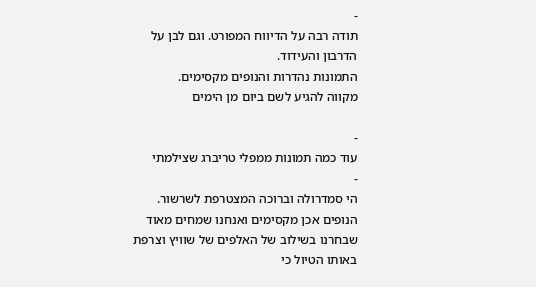-
תודה רבה על הדיווח המפורט. וגם לבן על הדרבון והעידוד.
התמונות נהדרות והנופים מקסימים.
מקווה להגיע לשם ביום מן הימים

-
עוד כמה תמונות ממפלי טריברג שצילמתי
-
הי סמדרולה וברוכה המצטרפת לשרשור.
הנופים אכן מקסימים ואנחנו שמחים מאוד שבחרנו בשילוב של האלפים של שוויץ וצרפת באותו הטיול כי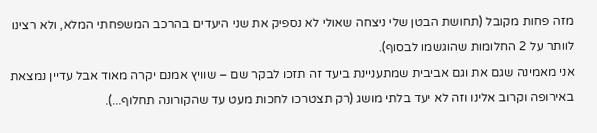מזה פחות מקובל (תחושת הבטן שלי ניצחה שאולי לא נספיק את שני היעדים בהרכב המשפחתי המלא, ולא רצינו לוותר על 2 החלומות שהוגשמו לבסוף).
אני מאמינה שגם את וגם אביבית שמתעניינת ביעד זה תזכו לבקר שם – שוויץ אמנם יקרה מאוד אבל עדיין נמצאת באירופה וקרוב אלינו וזה לא יעד בלתי מושג (רק תצטרכו לחכות מעט עד שהקורונה תחלוף...).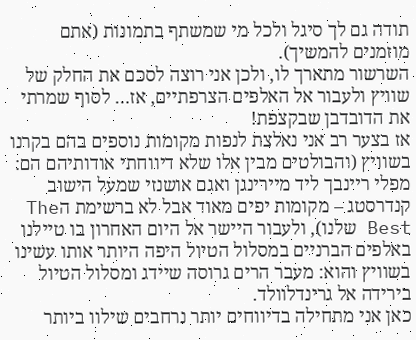תודה גם לך סיגל ולכל מי שמשתף בתמונות (אתם מוזמנים להמשיך).
השרשור מתארך לו, ולכן אני רוצה לסכם את החלק של שוויץ ולעבור אל האלפים הצרפתיים, אז… לסוף שמרתי את הדובדבן שבקצפת!
אז בצער רב אני נאלצת לנפות מקומות נוספים בהם בקרנו בשוויץ (והבולטים מבין אלו שלא דיווחתי אודותיהם הם: מפלי ריינבך ליד מיירינגן ואגם אושנזי שמעל הישוב קנדרסטג – מקומות יפים מאוד אבל לא ברשימת הThe Best שלנו), ולעבור היישר אל היום האחרון בו טיילנו באלפים הברניים במסלול הטיול היפה היותר אותו עשינו בשוויץ והוא: מעבר הרים גרוסה שיידג ומסלול הטיול בירידה אל גרינדלוולד.
כאן אני מתחילה בדיווחים יותר נרחבים שילוו ביותר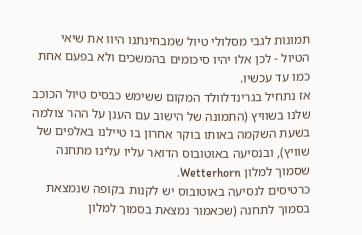תמונות לגבי מסלולי טיול שמבחינתנו היוו את שיאי הטיול - לכן אלו יהיו סיכומים בהמשכים ולא בפעם אחת כמו עד עכשיו.
אז נתחיל בגרינדלוולד המקום ששימש כבסיס טיול הכוכב שלנו בשוויץ (התמונה של הישוב עם הענן על ההר צולמה בשעת השקמה באותו בוקר אחרון בו טיילנו באלפים של שוויץ), ובנסיעה באוטובוס הדואר עליו עלינו מתחנה שסמוך למלון Wetterhorn.
כרטיסים לנסיעה באוטובוס יש לקנות בקופה שנמצאת בסמוך לתחנה (שכאמור נמצאת בסמוך למלון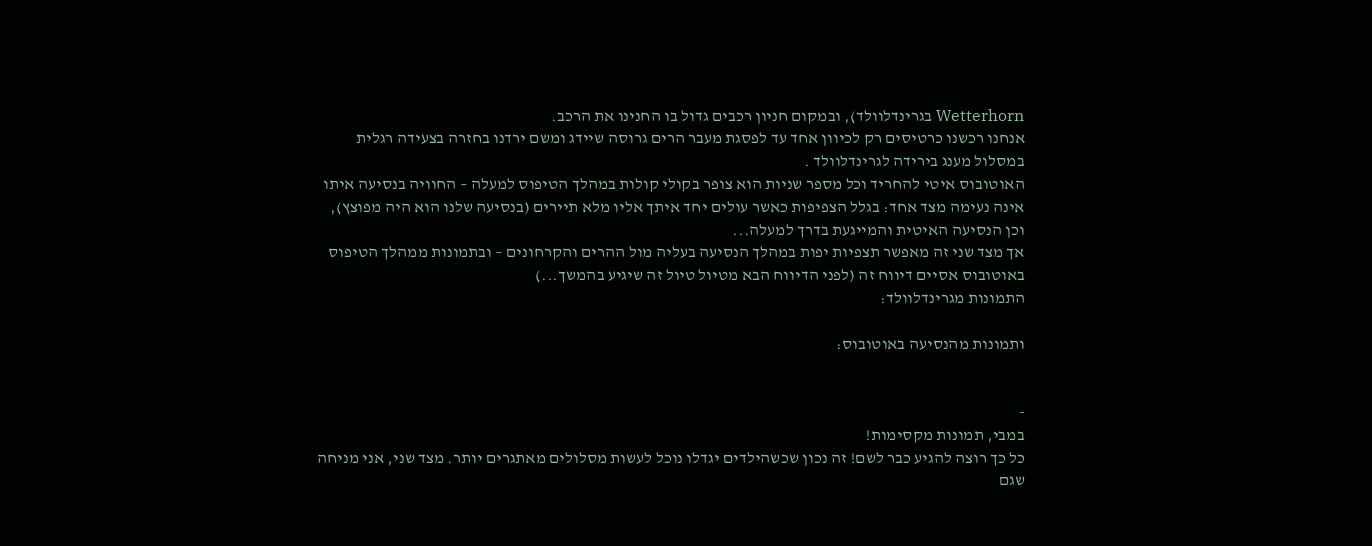Wetterhorn בגרינדלוולד), ובמקום חניון רכבים גדול בו החנינו את הרכב.
אנחנו רכשנו כרטיסים רק לכיוון אחד עד לפסגת מעבר הרים גרוסה שיידג ומשם ירדנו בחזרה בצעידה רגלית במסלול מענג בירידה לגרינדלוולד .
האוטובוס איטי להחריד וכל מספר שניות הוא צופר בקולי קולות במהלך הטיפוס למעלה – החוויה בנסיעה איתו אינה נעימה מצד אחד: בגלל הצפיפות כאשר עולים יחד איתך אליו מלא תיירים (בנסיעה שלנו הוא היה מפוצץ), וכן הנסיעה האיטית והמייגעת בדרך למעלה...
אך מצד שני זה מאפשר תצפיות יפות במהלך הנסיעה בעליה מול ההרים והקרחונים – ובתמונות ממהלך הטיפוס באוטובוס אסיים דיווח זה (לפני הדיווח הבא מטיול טיול זה שיגיע בהמשך...)
התמונות מגרינדלוולד:

ותמונות מהנסיעה באוטובוס:


-
במבי, תמונות מקסימות!
כל כך רוצה להגיע כבר לשם! זה נכון שכשהילדים יגדלו נוכל לעשות מסלולים מאתגרים יותר. מצד שני, אני מניחה שגם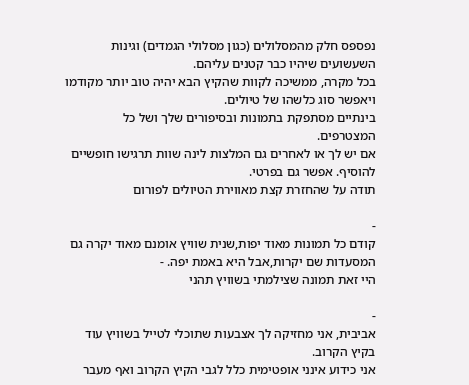נפספס חלק מהמסלולים (כגון מסלולי הגמדים) וגינות השעשועים שיהיו כבר קטנים עליהם.
בכל מקרה, ממשיכה לקוות שהקיץ הבא יהיה טוב יותר מקודמו ויאפשר סוג כלשהו של טיולים.
בינתיים מסתפקת בתמונות ובסיפורים שלך ושל כל המצטרפים.
אם יש לך או לאחרים גם המלצות לינה שוות תרגישו חופשיים להוסיף. אפשר גם בפרטי.
תודה על שהחזרת קצת מאווירת הטיולים לפורום

-
קודם כל תמונות מאוד יפות,שנית שוויץ אומנם מאוד יקרה גם המסעדות שם יקרות,אבל היא באמת יפה. -
היי זאת תמונה שצילמתי בשוויץ תהני

-
אביבית, אני מחזיקה לך אצבעות שתוכלי לטייל בשוויץ עוד בקיץ הקרוב.
אני כידוע אינני אופטימית כלל לגבי הקיץ הקרוב ואף מעבר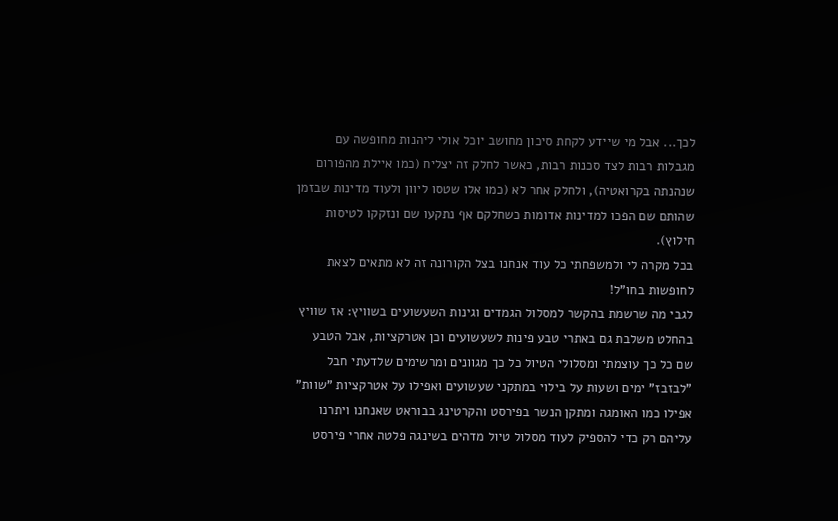לכך... אבל מי שיידע לקחת סיכון מחושב יוכל אולי ליהנות מחופשה עם מגבלות רבות לצד סכנות רבות, כאשר לחלק זה יצליח (כמו איילת מהפורום שנהנתה בקרואטיה), ולחלק אחר לא (כמו אלו שטסו ליוון ולעוד מדינות שבזמן שהותם שם הפכו למדינות אדומות כשחלקם אף נתקעו שם ונזקקו לטיסות חילוץ).
בכל מקרה לי ולמשפחתי כל עוד אנחנו בצל הקורונה זה לא מתאים לצאת לחופשות בחו"ל!
לגבי מה שרשמת בהקשר למסלול הגמדים וגינות השעשועים בשוויץ: אז שוויץ בהחלט משלבת גם באתרי טבע פינות לשעשועים וכן אטרקציות, אבל הטבע שם כל כך עוצמתי ומסלולי הטיול כל כך מגוונים ומרשימים שלדעתי חבל "לבזבז" ימים ושעות על בילוי במתקני שעשועים ואפילו על אטרקציות "שוות" אפילו כמו האומגה ומתקן הנשר בפירסט והקרטינג בבוראט שאנחנו ויתרנו עליהם רק כדי להספיק לעוד מסלול טיול מדהים בשינגה פלטה אחרי פירסט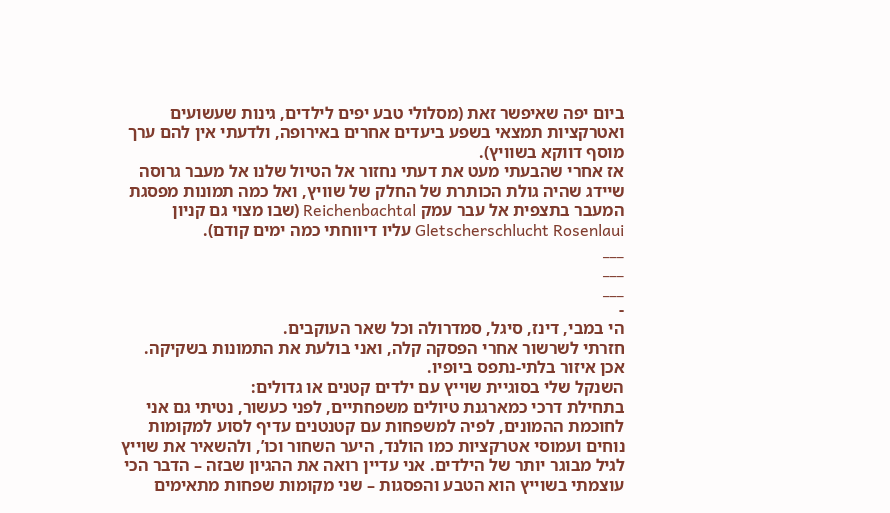ביום יפה שאיפשר זאת (מסלולי טבע יפים לילדים, גינות שעשועים ואטרקציות תמצאי בשפע ביעדים אחרים באירופה, ולדעתי אין להם ערך מוסף דווקא בשוויץ).
אז אחרי שהבעתי מעט את דעתי נחזור אל הטיול שלנו אל מעבר גרוסה שיידג שהיה גולת הכותרת של החלק של שוויץ, ואל כמה תמונות מפסגת המעבר בתצפית אל עבר עמק Reichenbachtal (שבו מצוי גם קניון Gletscherschlucht Rosenlaui עליו דיווחתי כמה ימים קודם).
___
___
___
-
הי במבי, דינז, סיגל, סמדרולה וכל שאר העוקבים.
חזרתי לשרשור אחרי הפסקה קלה, ואני בולעת את התמונות בשקיקה. אכן איזור בלתי-נתפס ביופיו.
השנקל שלי בסוגיית שוייץ עם ילדים קטנים או גדולים:
בתחילת דרכי כמארגנת טיולים משפחתיים, לפני כעשור, נטיתי גם אני לחוכמת ההמונים, לפיה למשפחות עם קטנטנים עדיף לסוע למקומות נוחים ועמוסי אטרקציות כמו הולנד, היער השחור וכו’, ולהשאיר את שוייץ לגיל מבוגר יותר של הילדים. אני עדיין רואה את ההגיון שבזה – הדבר הכי עוצמתי בשוייץ הוא הטבע והפסגות – שני מקומות שפחות מתאימים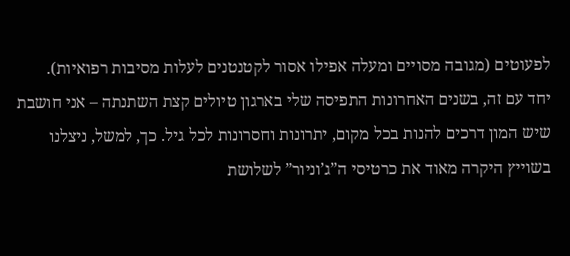לפעוטים (מגובה מסויים ומעלה אפילו אסור לקטנטנים לעלות מסיבות רפואיות).
יחד עם זה, בשנים האחרונות התפיסה שלי בארגון טיולים קצת השתנתה – אני חושבת שיש המון דרכים להנות בכל מקום, יתרונות וחסרונות לכל גיל. כך, למשל, ניצלנו בשוייץ היקרה מאוד את כרטיסי ה”ג’וניור” לשלושת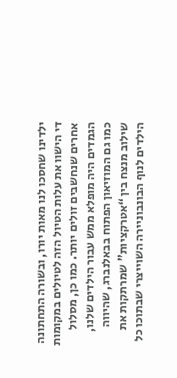ילדינו שחסכו לנו מאות יורו, ובשורה התחתונה די הישוו את עלות הטיול הזה לטיולים במקומות אחרים שנחשבים זולים יותר. כמו כן, מסלול הגמדים היה מופלא ממש עבור הילדים שלנו, כמו גם המוזיאון הפתוח בבאלנברג, שהיווה שילוב מנצח בין “אטרקציות” שמרתקות את הילדים לנוף הבונבוניירה השוייצרי שבתוכו כל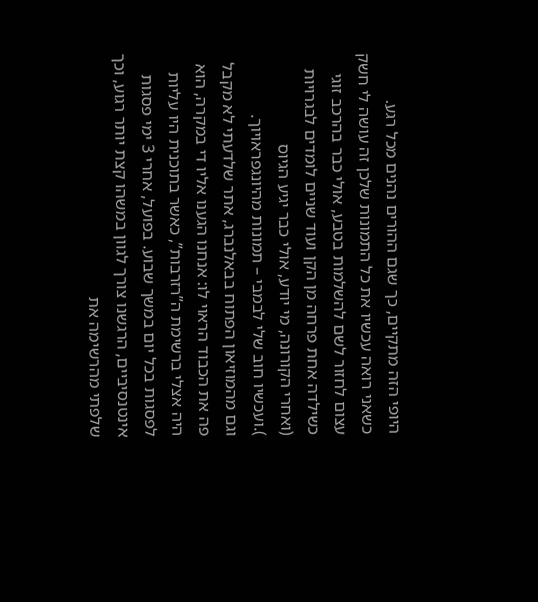היופי הזה מתקיים, כך שגם ההורים נהנים מכל רגע.
כשאני רואה עכשיו את כל התמונות שלכן זה עושה לי חשק עצום לחזור לשם להשלמות בטבע, אולי כבר בהרכב זוגי כשילדה אחת פרחה מן הקן ועוד שניים לומדים לבגרויות (ואחרי הקורונה, מי יודע, אולי כבר יגיע הגיוס
).ועכשיו חוב שלי לבמבי – תמונות מהיונגפראויוך.
וגם מהמוזיאון הפתוח בבאלנברג, אתר שלדעתי לא מקבל פה את הכבוד הראוי לו: אנחנו הגענו אליו די במקרה, הוא היה אצלי ברשימת ה”רזרבות”, כאשר בתוכנית היו עליות לפסגות בכל יום במשך שבוע. בפועל, אחרי 3 ימי פסגות אינטנסיביים, הרגשנו צורך לגוון במשהו קצת יותר רגוע, וכך שלפתי מהרשימה את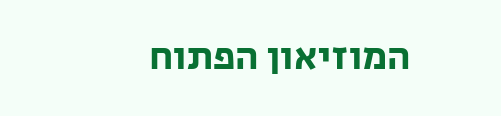המוזיאון הפתוח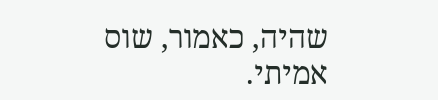שהיה, כאמור, שוס אמיתי.